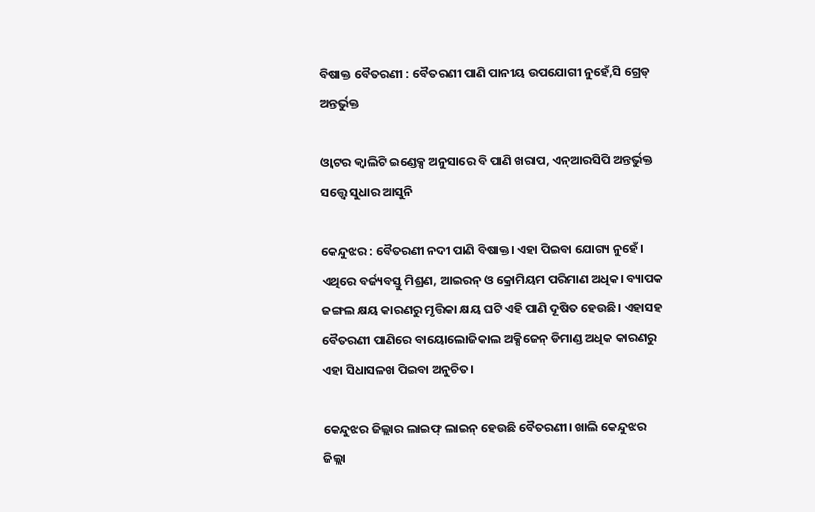ବିଷାକ୍ତ ବୈତରଣୀ : ବୈତରଣୀ ପାଣି ପାନୀୟ ଉପଯୋଗୀ ନୁହେଁ,ସି ଗ୍ରେଡ୍‌ ଅନ୍ତର୍ଭୁକ୍ତ

ଓ୍ଵାଟର କ୍ୱାଲିଟି ଇଣ୍ଡେକ୍ସ ଅନୁସାରେ ବି ପାଣି ଖରାପ, ଏନ୍‌ଆରସିପି ଅନ୍ତର୍ଭୁକ୍ତ ସତ୍ତ୍ୱେ ସୁଧାର ଆସୁନି

କେନ୍ଦୁଝର : ବୈତରଣୀ ନଦୀ ପାଣି ବିଷାକ୍ତ। ଏହା ପିଇବା ଯୋଗ୍ୟ ନୁହେଁ। ଏଥିରେ ବର୍ଜ୍ୟବସ୍ତୁ ମିଶ୍ରଣ, ଆଇରନ୍‌ ଓ କ୍ରୋମିୟମ ପରିମାଣ ଅଧିକ। ବ୍ୟାପକ ଜଙ୍ଗଲ କ୍ଷୟ କାରଣରୁ ମୃତ୍ତିକା କ୍ଷୟ ଘଟି ଏହି ପାଣି ଦୂଷିତ ହେଉଛି। ଏହାସହ ବୈତରଣୀ ପାଣିରେ ବାୟୋଲୋଜିକାଲ ଅକ୍ସିଜେନ୍‌ ଡିମାଣ୍ଡ ଅଧିକ କାରଣରୁ ଏହା ସିଧାସଳଖ ପିଇବା ଅନୁଚିତ।

କେନ୍ଦୁଝର ଜିଲ୍ଲାର ଲାଇଫ୍‌ ଲାଇନ୍‌ ହେଉଛି ବୈତରଣୀ। ଖାଲି କେନ୍ଦୁଝର ଜିଲ୍ଲା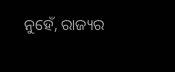ନୁହେଁ, ରାଜ୍ୟର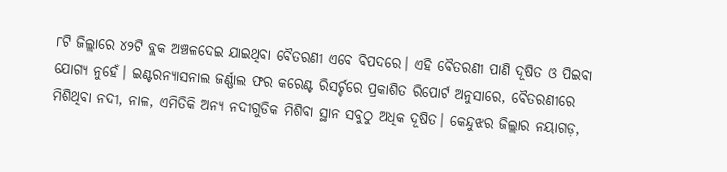୮ଟି ଜିଲ୍ଲାରେ ୪୨ଟି ବ୍ଲକ ଅଞ୍ଚଳଦେଇ ଯାଇଥିବା ବୈତରଣୀ ଏବେ ବିପଦରେ। ଏହି ବୈତରଣୀ ପାଣି ଦୂଷିତ ଓ ପିଇବା ଯୋଗ୍ୟ ନୁହେଁ। ଇଣ୍ଟରନ୍ୟାସନାଲ ଜର୍ଣ୍ଣାଲ ଫର କରେଣ୍ଟ ରିସର୍ଚ୍ଚରେ ପ୍ରକାଶିତ ରିପୋର୍ଟ ଅନୁସାରେ, ବୈତରଣୀରେ ମିଶିଥିବା ନଦୀ, ନାଳ, ଏମିତିକି ଅନ୍ୟ ନଦୀଗୁଡିକ ମିଶିବା ସ୍ଥାନ ସବୁଠୁ ଅଧିକ ଦୂଷିତ। କେନ୍ଦୁଝର ଜିଲ୍ଲାର ନୟାଗଡ଼,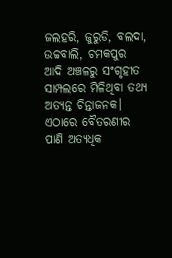ଜଲହରି, ଜୁରୁଡି, ବଲଦା, ଉଚ୍ଚବାଲି, ଚମକପୁର ଆଦି ଅଞ୍ଚଳରୁ ସଂଗୃହୀତ ସାମ୍ପଲରେ ମିଳିଥିବା ତଥ୍ୟ ଅତ୍ୟନ୍ତ ଚିନ୍ତାଜନକ। ଏଠାରେ ବୈତରଣୀର ପାଣି ଅତ୍ୟଧିକ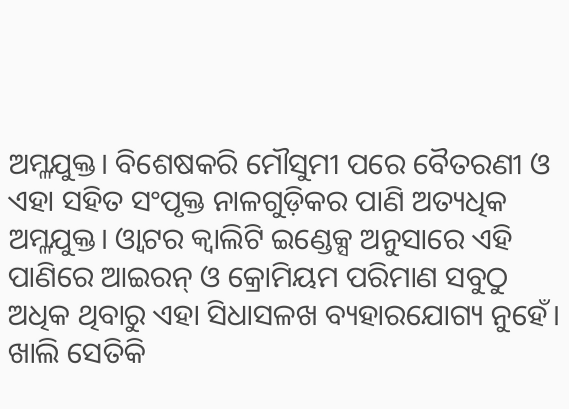ଅମ୍ଳଯୁକ୍ତ। ବିଶେଷକରି ମୌସୁମୀ ପରେ ବୈତରଣୀ ଓ ଏହା ସହିତ ସଂପୃକ୍ତ ନାଳଗୁଡ଼ିକର ପାଣି ଅତ୍ୟଧିକ ଅମ୍ଳଯୁକ୍ତ। ଓ୍ଵାଟର କ୍ୱାଲିଟି ଇଣ୍ଡେକ୍ସ ଅନୁସାରେ ଏହି ପାଣିରେ ଆଇରନ୍‌ ଓ କ୍ରୋମିୟମ ପରିମାଣ ସବୁଠୁ ଅଧିକ ଥିବାରୁ ଏହା ସିଧାସଳଖ ବ୍ୟହାରଯୋଗ୍ୟ ନୁହେଁ। ଖାଲି ସେତିକି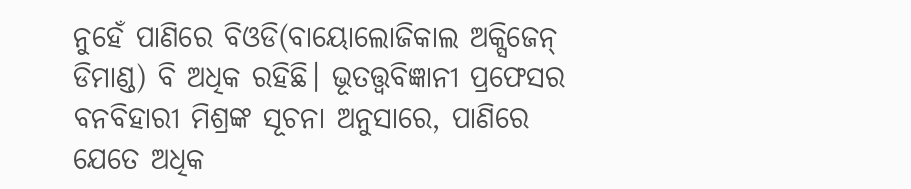ନୁହେଁ ପାଣିରେ ବିଓଡି(ବାୟୋଲୋଜିକାଲ ଅକ୍ସିଜେନ୍‌ ଡିମାଣ୍ଡ) ବି ଅଧିକ ରହିଛି। ଭୂତତ୍ତ୍ୱବିଜ୍ଞାନୀ ପ୍ରଫେସର ବନବିହାରୀ ମିଶ୍ରଙ୍କ ସୂଚନା ଅନୁସାରେ, ପାଣିରେ ଯେତେ ଅଧିକ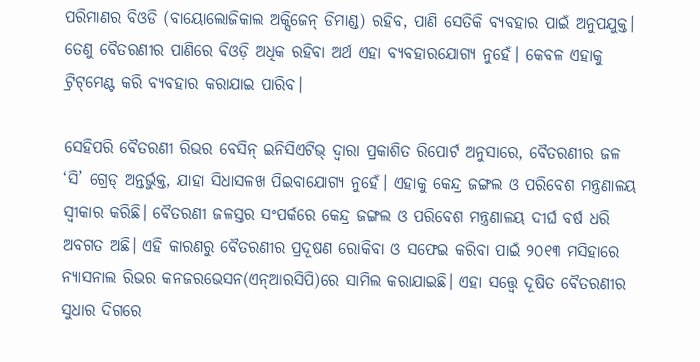ପରିମାଣର ବିଓଡି (ବାୟୋଲୋଜିକାଲ ଅକ୍ସିଜେନ୍‌ ଡିମାଣ୍ଡ) ରହିବ, ପାଣି ସେତିକି ବ୍ୟବହାର ପାଇଁ ଅନୁପଯୁକ୍ତ। ତେଣୁ ବୈତରଣୀର ପାଣିରେ ବିଓଡ଼ି ଅଧିକ ରହିବା ଅର୍ଥ ଏହା ବ୍ୟବହାରଯୋଗ୍ୟ ନୁହେଁ। କେବଳ ଏହାକୁ ଟ୍ରିଟ୍‌ମେଣ୍ଟ କରି ବ୍ୟବହାର କରାଯାଇ ପାରିବ।

ସେହିପରି ବୈତରଣୀ ରିଭର ବେସିନ୍‌ ଇନିସିଏଟିଭ୍‌ ଦ୍ୱାରା ପ୍ରକାଶିତ ରିପୋର୍ଟ ଅନୁସାରେ, ବୈତରଣୀର ଜଳ ‘ସି’ ଗ୍ରେଡ୍‌ ଅନ୍ତର୍ଭୁକ୍ତ, ଯାହା ସିଧାସଳଖ ପିଇବାଯୋଗ୍ୟ ନୁହେଁ। ଏହାକୁ କେନ୍ଦ୍ର ଜଙ୍ଗଲ ଓ ପରିବେଶ ମନ୍ତ୍ରଣାଳୟ ସ୍ୱୀକାର କରିଛି। ବୈତରଣୀ ଜଳସ୍ତର ସଂପର୍କରେ କେନ୍ଦ୍ର ଜଙ୍ଗଲ ଓ ପରିବେଶ ମନ୍ତ୍ରଣାଳୟ ଦୀର୍ଘ ବର୍ଷ ଧରି ଅବଗତ ଅଛି। ଏହି କାରଣରୁ ବୈତରଣୀର ପ୍ରଦୂଷଣ ରୋକିବା ଓ ସଫେଇ କରିବା ପାଇଁ ୨୦୧୩ ମସିହାରେ ନ୍ୟାସନାଲ ରିଭର କନଜରଭେସନ(ଏନ୍‌ଆରସିପି)ରେ ସାମିଲ କରାଯାଇଛି। ଏହା ସତ୍ତ୍ୱେ ଦୂଷିତ ବୈତରଣୀର ସୁଧାର ଦିଗରେ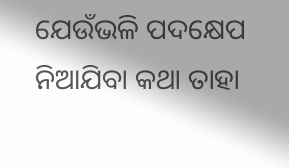ଯେଉଁଭଳି ପଦକ୍ଷେପ ନିଆଯିବା କଥା ତାହା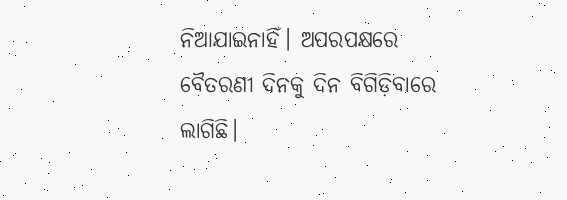ନିଆଯାଇନାହିଁ। ଅପରପକ୍ଷରେ ବୈତରଣୀ ଦିନକୁ ଦିନ ବିଗିଡ଼ିବାରେ ଲାଗିଛି।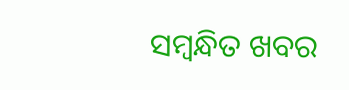ସମ୍ବନ୍ଧିତ ଖବର